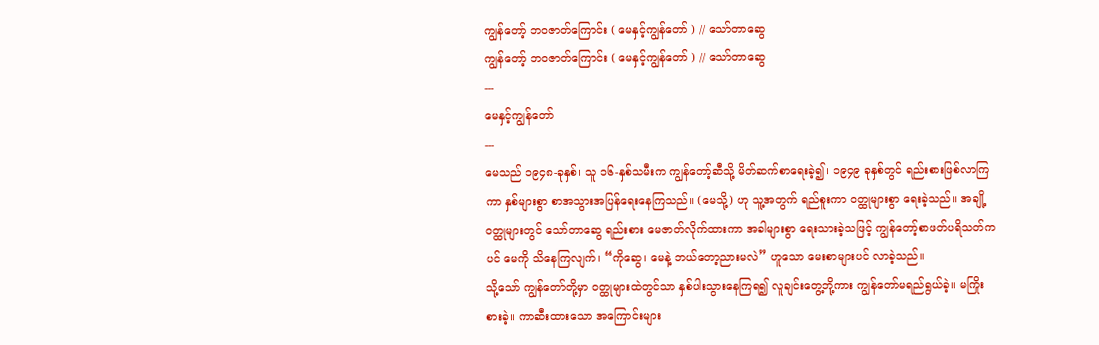ကျွန်တော့် ဘဝဇာတ်ကြောင်း ( မေနှင့်ကျွန်တော် ) // သော်တာဆွေ
ကျွန်တော့် ဘဝဇာတ်ကြောင်း ( မေနှင့်ကျွန်တော် ) // သော်တာဆွေ
---
မေနှင့်ကျွန်တော်
---
မေသည် ၁၉၄၈-ခုနှစ်၊ သူ ၁၆-နှစ်သမီးက ကျွန်တော့်ဆီသို့ မိတ်ဆက်စာရေးခဲ့၍၊ ၁၉၄၉ ခုနှစ်တွင် ရည်းစားဖြစ်လာကြကာ နှစ်များစွာ စာအသွားအပြန်ရေးနေကြသည်။ (မေသို့) ဟု သူ့အတွက် ရည်စူးကာ ဝတ္ထုများစွာ ရေးခဲ့သည်။ အချို့ဝတ္ထုများတွင် သော်တာဆွေ ရည်းစား မေဇာတ်လိုက်ထားကာ အခါများစွာ ရေးသားခဲ့သဖြင့် ကျွန်တော့်စာဖတ်ပရိသတ်ကပင် မေကို သိနေကြလျက်၊ “ကိုဆွေ၊ မေနဲ့ ဘယ်တော့ညားမလဲ” ဟူသော မေးစာများပင် လာခဲ့သည်။
သို့သော် ကျွန်တော်တို့မှာ ဝတ္ထုများထဲတွင်သာ နှစ်ပါးသွားနေကြရ၍ လူချင်းတွေ့ဘို့ကား ကျွန်တော်မရည်ရွယ်ခဲ့။ မကြိုးစားခဲ့။ ကာဆီးထားသော အကြောင်းများ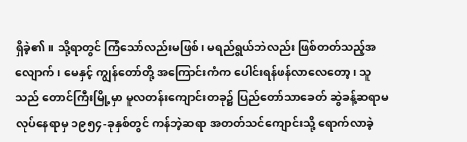ရှိခဲ့၏။ သို့ရာတွင် ကြံသော်လည်းမဖြစ်၊ မရည်ရွယ်ဘဲလည်း ဖြစ်တတ်သည့်အလျောက်၊ မေနှင့် ကျွန်တော်တို့ အကြောင်းကံက ပေါင်းရန်ဖန်လာလေတော့၊ သူသည် တောင်ကြီးမြို့မှာ မူလတန်းကျောင်းတခု၌ ပြည်တော်သာခေတ် ဆွဲခန့်ဆရာမ လုပ်နေရာမှ ၁၉၅၄-ခုနှစ်တွင် ကန်ဘဲ့ဆရာ အတတ်သင်ကျောင်းသို့ ရောက်လာခဲ့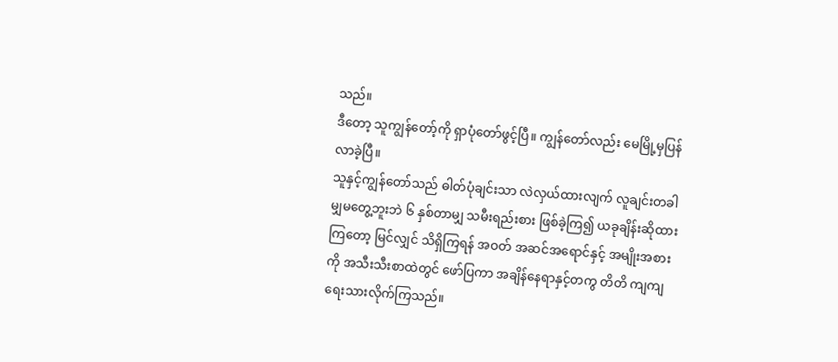သည်။
ဒီတော့ သူကျွန်တော့်ကို ရှာပုံတော်ဖွင့်ပြီ။ ကျွန်တော်လည်း မေမြို့မှပြန်လာခဲ့ပြီ။
သူနှင့်ကျွန်တော်သည် ဓါတ်ပုံချင်းသာ လဲလှယ်ထားလျက် လူချင်းတခါမျှမတွေ့ဘူးဘဲ ၆ နှစ်တာမျှ သမီးရည်းစား ဖြစ်ခဲ့ကြ၍ ယခုချိန်းဆိုထားကြတော့ မြင်လျှင် သိရှိကြရန် အဝတ် အဆင်အရောင်နှင့် အမျိုးအစားကို အသီးသီးစာထဲတွင် ဖော်ပြကာ အချိန်နေရာနှင့်တကွ တိတိ ကျကျ ရေးသားလိုက်ကြသည်။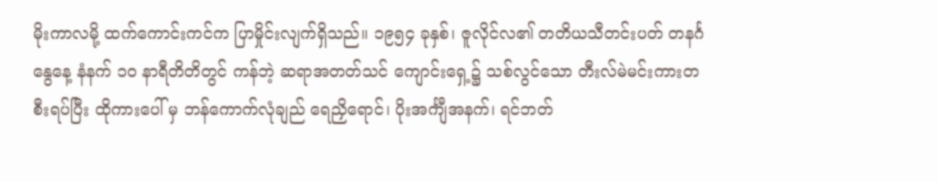မိုးကာလမို့ ထက်ကောင်းကင်က ပြာမှိုင်းလျက်ရှိသည်။ ၁၉၅၄ ခုနှစ်၊ ဇူလိုင်လ၏ တတိယသီတင်းပတ် တနင်္ဂနွေနေ့ နံနက် ၁၀ နာရီတိတိတွင် ကန်ဘဲ့ ဆရာအတတ်သင် ကျောင်းရှေ့၌ သစ်လွင်သော တီးလ်မဲမင်းကားတစီးရပ်ပြီး ထိုကားပေါ် မှ ဘန်ကောက်လုံချည် ရေညှိရောင်၊ ပိုးအင်္ကျီအနက်၊ ရင်ဘတ်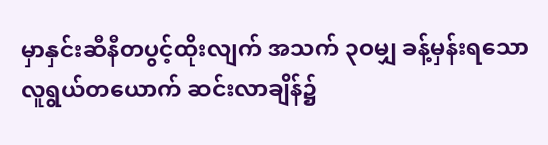မှာနှင်းဆီနီတပွင့်ထိုးလျက် အသက် ၃ဝမျှ ခန့်မှန်းရသော လူရွယ်တယောက် ဆင်းလာချိန်၌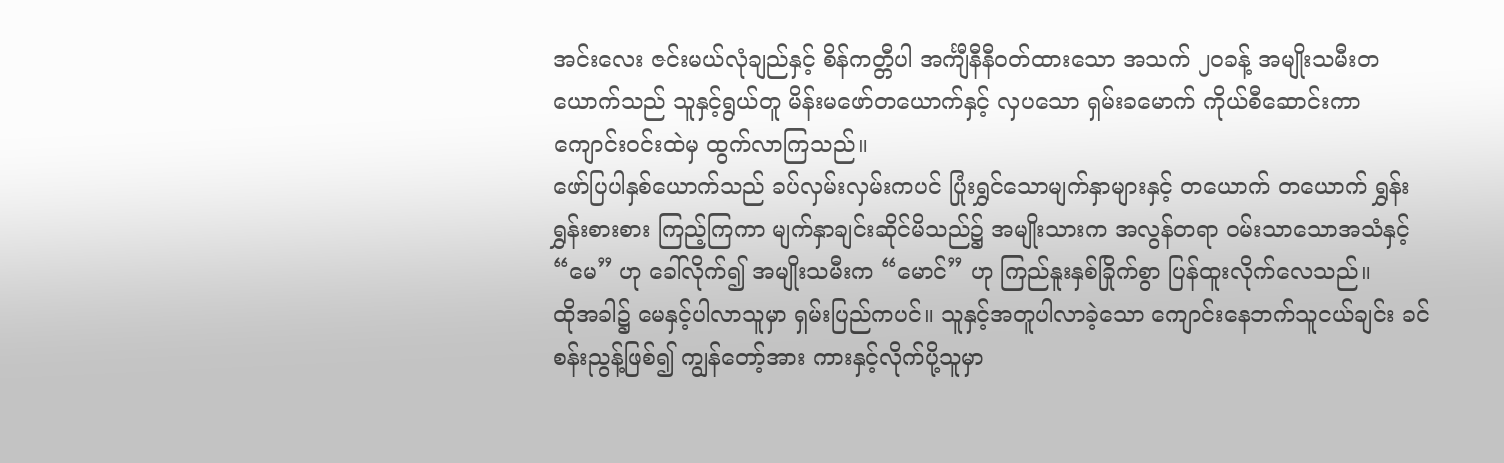အင်းလေး ဇင်းမယ်လုံချည်နှင့် စိန်ကတ္တီပါ အင်္ကျီနီနီဝတ်ထားသော အသက် ၂၀ခန့် အမျိုးသမီးတယောက်သည် သူနှင့်ရွယ်တူ မိန်းမဖော်တယောက်နှင့် လှပသော ရှမ်းခမောက် ကိုယ်စီဆောင်းကာ ကျောင်းဝင်းထဲမှ ထွက်လာကြသည်။
ဖော်ပြပါနှစ်ယောက်သည် ခပ်လှမ်းလှမ်းကပင် ပြုံးရွှင်သောမျက်နှာများနှင့် တယောက် တယောက် ရွှန်းရွှန်းစားစား ကြည့်ကြကာ မျက်နှာချင်းဆိုင်မိသည်၌ အမျိုးသားက အလွန်တရာ ဝမ်းသာသောအသံနှင့် “မေ” ဟု ခေါ်လိုက်၍ အမျိုးသမီးက “မောင်” ဟု ကြည်နူးနှစ်ခြိုက်စွာ ပြန်ထူးလိုက်လေသည်။
ထိုအခါ၌ မေနှင့်ပါလာသူမှာ ရှမ်းပြည်ကပင်။ သူနှင့်အတူပါလာခဲ့သော ကျောင်းနေဘက်သူငယ်ချင်း ခင်စန်းညွန့်ဖြစ်၍ ကျွန်တော့်အား ကားနှင့်လိုက်ပို့သူမှာ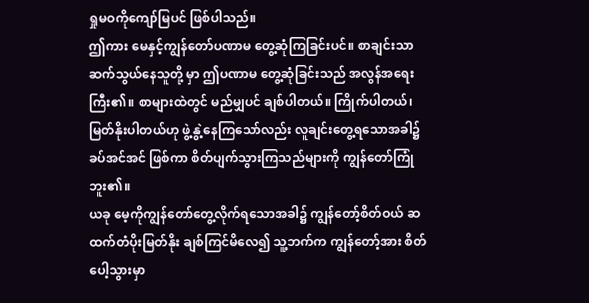ရှုမဝကိုကျော်မြပင် ဖြစ်ပါသည်။
ဤကား မေနှင့်ကျွန်တော်ပဏာမ တွေ့ဆုံကြခြင်းပင်။ စာချင်းသာ ဆက်သွယ်နေသူတို့ မှာ ဤပဏာမ တွေ့ဆုံခြင်းသည် အလွန်အရေးကြီး၏။ စာများထဲတွင် မည်မျှပင် ချစ်ပါတယ်။ ကြိုက်ပါတယ်၊ မြတ်နိုးပါတယ်ဟု ဖွဲ့နွဲ့နေကြသော်လည်း လူချင်းတွေ့ရသောအခါ၌ ခပ်အင်အင် ဖြစ်ကာ စိတ်ပျက်သွားကြသည်များကို ကျွန်တော်ကြုံဘူး၏။
ယခု မေ့ကိုကျွန်တော်တွေ့လိုက်ရသောအခါ၌ ကျွန်တော့်စိတ်ဝယ် ဆထက်တံပိုးမြတ်နိုး ချစ်ကြင်မိလေ၍ သူ့ဘက်က ကျွန်တော့်အား စိတ်ပေါ့သွားမှာ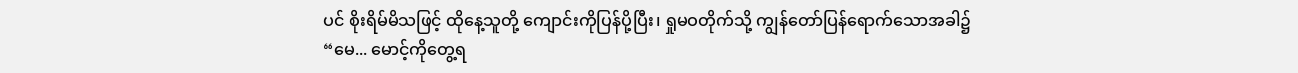ပင် စိုးရိမ်မိသဖြင့် ထိုနေ့သူတို့ ကျောင်းကိုပြန်ပို့ပြီး၊ ရှုမဝတိုက်သို့ ကျွန်တော်ပြန်ရောက်သောအခါ၌
“မေ... မောင့်ကိုတွေ့ရ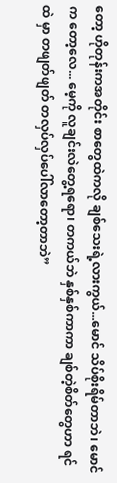တော့ ဟိုတုန်းကအတိုင်း စာတွေထဲကလို ချစ်သေးရဲ့လားကွယ်...မောင် သိပ်စိုးရိမ်တာဘဲ၊ မောင်က တော့လေ... မေ့ကို လူချင်းလဲတွေ့ရရော၊ တကယ်ဘဲ နှစ်နှစ်ကာကာ ချစ်တဲ့စိတ်တွေဟာ ရင်ထဲ မှာ တဖျတ်ဖျတ် တလှပ်လှပ်ပေါ်လာတော့တာဘဲ”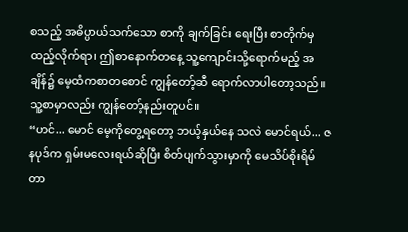စသည့် အဓိပ္ပာယ်သက်သော စာကို ချက်ခြင်း ရေးပြီး စာတိုက်မှထည့်လိုက်ရာ၊ ဤစာနောက်တနေ့ သူ့ကျောင်းသို့ရောက်မည့် အချိန်၌ မေ့ထံကစာတစောင် ကျွန်တော့်ဆီ ရောက်လာပါတော့သည်။ သူ့စာမှာလည်း ကျွန်တော့်နည်းတူပင်။
“ဟင်... မောင် မေ့ကိုတွေ့ရတော့ ဘယ့်နှယ်နေ သလဲ မောင်ရယ်... ဇနပုဒ်က ရှမ်းမလေးရယ်ဆိုပြီး စိတ်ပျက်သွားမှာကို မေသိပ်စိုးရိမ်တာ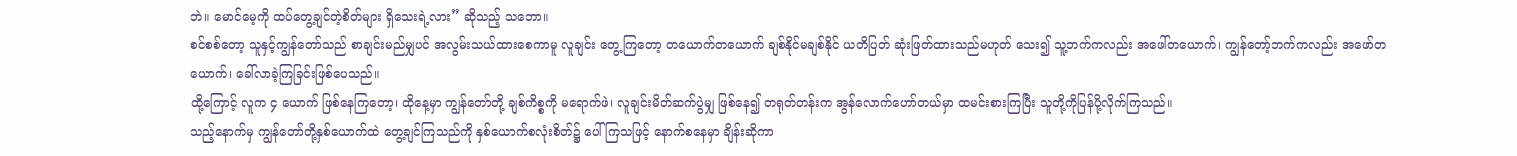ဘဲ။ မောင်မေ့ကို ထပ်တွေ့ချင်တဲ့စိတ်များ ရှိသေးရဲ့လား” ဆိုသည့် သဘော။
စင်စစ်တော့ သူနှင့်ကျွန်တော်သည် စာချင်းမည်မျှပင် အလွမ်းသယ်ထားစေကာမူ လူချင်း တွေ့ကြတော့ တယောက်တယောက် ချစ်နိုင်မချစ်နိုင် ယတိပြတ် ဆုံးဖြတ်ထားသည်မဟုတ် သေး၍ သူ့ဘက်ကလည်း အဖေါ်တယောက်၊ ကျွန်တော့်ဘက်ကလည်း အဖော်တယောက်၊ ခေါ်လာခဲ့ကြခြင်းဖြစ်ပေသည်။
ထို့ကြောင့် လူက ၄ ယောက် ဖြစ်နေကြတော့၊ ထိုနေ့မှာ ကျွန်တော်တို့ ချစ်ကိစ္စကို မရောက်ဖဲ၊ လူချင်းမိတ်ဆက်ပွဲမျှ ဖြစ်နေ၍ တရုတ်တန်းက အွန်လောက်ဟော်တယ်မှာ ထမင်းစားကြပြီး သူတို့ကိုပြန်ပို့လိုက်ကြသည်။
သည့်နောက်မှ ကျွန်တော်တို့နှစ်ယောက်ထဲ တွေ့ချင်ကြသည်ကို နှစ်ယောက်စလုံးစိတ်၌ ပေါ်ကြသဖြင့် နောက်စနေမှာ ချိန်းဆိုကာ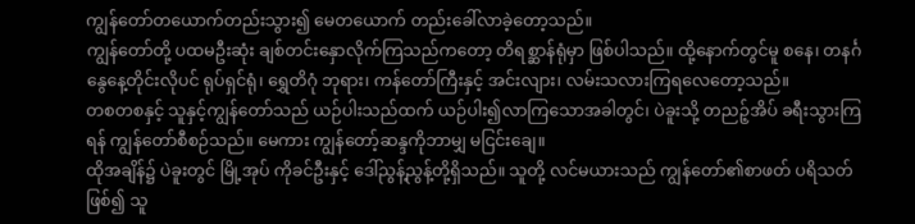ကျွန်တော်တယောက်တည်းသွား၍ မေတယောက် တည်းခေါ်လာခဲ့တော့သည်။
ကျွန်တော်တို့ ပထမဦးဆုံး ချစ်တင်းနှောလိုက်ကြသည်ကတော့ တိရစ္ဆာန်ရုံမှာ ဖြစ်ပါသည်။ ထို့နောက်တွင်မူ စနေ၊ တနင်္ဂနွေနေ့တိုင်းလိုပင် ရုပ်ရှင်ရုံ၊ ရွှေတိဂုံ ဘုရား၊ ကန်တော်ကြီးနှင့် အင်းလျား၊ လမ်းသလားကြရလေတော့သည်။
တစတစနှင့် သူနှင့်ကျွန်တော်သည် ယဉ်ပါးသည်ထက် ယဉ်ပါး၍လာကြသောအခါတွင်၊ ပဲခူးသို့ တညဉ့်အိပ် ခရီးသွားကြရန် ကျွန်တော်စီစဉ်သည်။ မေကား ကျွန်တော့်ဆန္ဒကိုဘာမျှ မငြင်းချေ။
ထိုအချိန်၌ ပဲခူးတွင် မြို့အုပ် ကိုခင်ဦးနှင့် ဒေါ်ညွန့်ညွန့်တို့ရှိသည်။ သူတို့ လင်မယားသည် ကျွန်တော်၏စာဖတ် ပရိသတ်ဖြစ်၍ သူ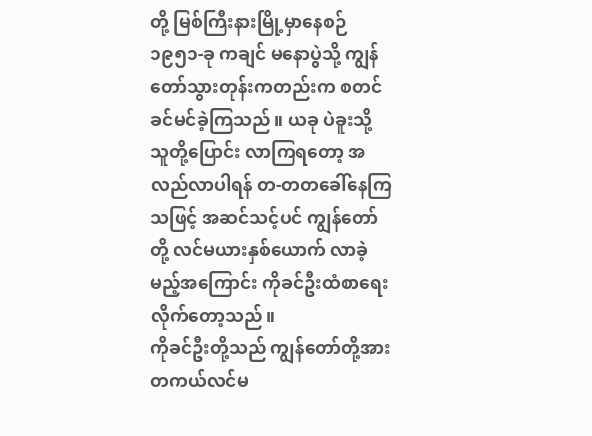တို့ မြစ်ကြီးနားမြို့မှာနေစဉ် ၁၉၅၁-ခု ကချင် မနောပွဲသို့ ကျွန်တော်သွားတုန်းကတည်းက စတင်ခင်မင်ခဲ့ကြသည်။ ယခု ပဲခူးသို့ သူတို့ပြောင်း လာကြရတော့ အလည်လာပါရန် တ-တတခေါ်နေကြသဖြင့် အဆင်သင့်ပင် ကျွန်တော်တို့ လင်မယားနှစ်ယောက် လာခဲ့မည့်အကြောင်း ကိုခင်ဦးထံစာရေးလိုက်တော့သည်။
ကိုခင်ဦးတို့သည် ကျွန်တော်တို့အား တကယ်လင်မ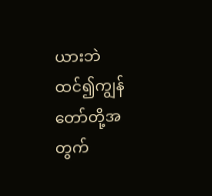ယားဘဲ ထင်၍ကျွန်တော်တို့အတွက်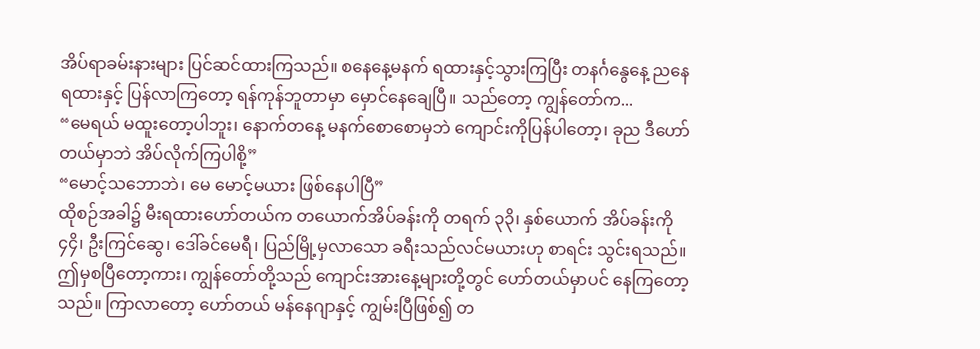အိပ်ရာခမ်းနားများ ပြင်ဆင်ထားကြသည်။ စနေနေ့မနက် ရထားနှင့်သွားကြပြီး တနင်္ဂနွေနေ့ ညနေရထားနှင့် ပြန်လာကြတော့ ရန်ကုန်ဘူတာမှာ မှောင်နေချေပြီ။ သည်တော့ ကျွန်တော်က...
“မေရယ် မထူးတော့ပါဘူး၊ နောက်တနေ့ မနက်စောစောမှဘဲ ကျောင်းကိုပြန်ပါတော့၊ ခုည ဒီဟော်တယ်မှာဘဲ အိပ်လိုက်ကြပါစို့”
“မောင့်သဘောဘဲ၊ မေ မောင့်မယား ဖြစ်နေပါပြီ”
ထိုစဉ်အခါ၌ မီးရထားဟော်တယ်က တယောက်အိပ်ခန်းကို တရက် ၃၃ိ၊ နှစ်ယောက် အိပ်ခန်းကို ၄၄ိ၊ ဦးကြင်ဆွေ၊ ဒေါ်ခင်မေရီ၊ ပြည်မြို့မှလာသော ခရီးသည်လင်မယားဟု စာရင်း သွင်းရသည်။
ဤမှစပြီတော့ကား၊ ကျွန်တော်တို့သည် ကျောင်းအားနေ့များတို့တွင် ဟော်တယ်မှာပင် နေကြတော့သည်။ ကြာလာတော့ ဟော်တယ် မန်နေဂျာနှင့် ကျွမ်းပြီဖြစ်၍ တ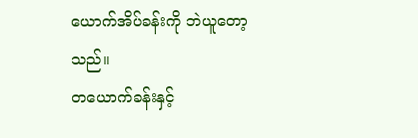ယောက်အိပ်ခန်းကို ဘဲယူတော့သည်။
တယောက်ခန်းနှင့်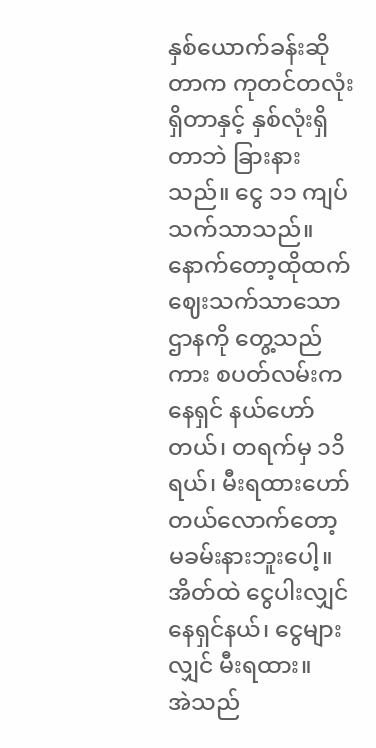နှစ်ယောက်ခန်းဆိုတာက ကုတင်တလုံးရှိတာနှင့် နှစ်လုံးရှိ တာဘဲ ခြားနားသည်။ ငွေ ၁၁ ကျပ် သက်သာသည်။
နောက်တော့ထိုထက် ဈေးသက်သာသောဌာနကို တွေ့သည်ကား စပတ်လမ်းက နေရှင် နယ်ဟော်တယ်၊ တရက်မှ ၁၁ိ ရယ်၊ မီးရထားဟော်တယ်လောက်တော့ မခမ်းနားဘူးပေါ့။ အိတ်ထဲ ငွေပါးလျှင် နေရှင်နယ်၊ ငွေများလျှင် မီးရထား။
အဲသည်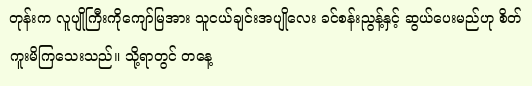တုန်းက လူပျိုကြီးကိုကျော်မြအား သူငယ်ချင်းအပျိုလေး ခင်စန်းညွန့်နှင့် ဆွယ်ပေးမည်ဟု စိတ်ကူးမိကြသေးသည်။ သို့ရာတွင် တနေ့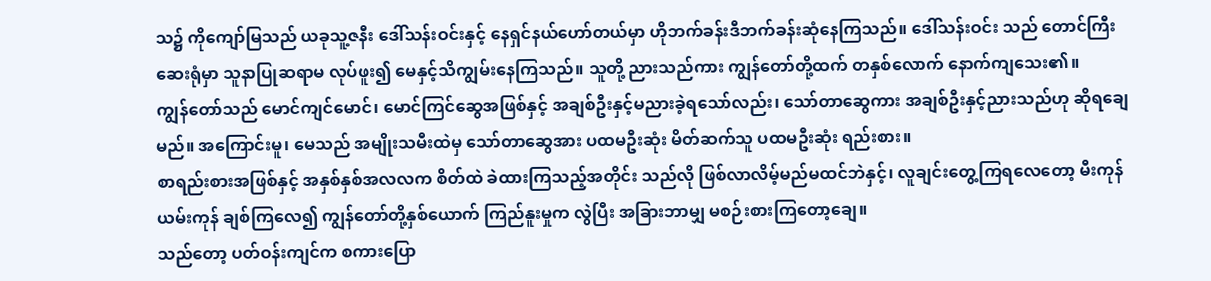သ၌ ကိုကျော်မြသည် ယခုသူ့ဇနီး ဒေါ်သန်းဝင်းနှင့် နေရှင်နယ်ဟော်တယ်မှာ ဟိုဘက်ခန်းဒီဘက်ခန်းဆုံနေကြသည်။ ဒေါ်သန်းဝင်း သည် တောင်ကြီးဆေးရုံမှာ သူနာပြုဆရာမ လုပ်ဖူး၍ မေနှင့်သိကျွမ်းနေကြသည်။ သူတို့ ညားသည်ကား ကျွန်တော်တို့ထက် တနှစ်လောက် နောက်ကျသေး၏။
ကျွန်တော်သည် မောင်ကျင်မောင်၊ မောင်ကြင်ဆွေအဖြစ်နှင့် အချစ်ဦးနှင့်မညားခဲ့ရသော်လည်း၊ သော်တာဆွေကား အချစ်ဦးနှင့်ညားသည်ဟု ဆိုရချေမည်။ အကြောင်းမူ၊ မေသည် အမျိုးသမီးထဲမှ သော်တာဆွေအား ပထမဦးဆုံး မိတ်ဆက်သူ ပထမဦးဆုံး ရည်းစား။
စာရည်းစားအဖြစ်နှင့် အနှစ်နှစ်အလလက စိတ်ထဲ ခဲထားကြသည့်အတိုင်း သည်လို ဖြစ်လာလိမ့်မည်မထင်ဘဲနှင့်၊ လူချင်းတွေ့ကြရလေတော့ မီးကုန်ယမ်းကုန် ချစ်ကြလေ၍ ကျွန်တော်တို့နှစ်ယောက် ကြည်နူးမှုက လွဲပြီး အခြားဘာမျှ မစဉ်းစားကြတော့ချေ။
သည်တော့ ပတ်ဝန်းကျင်က စကားပြော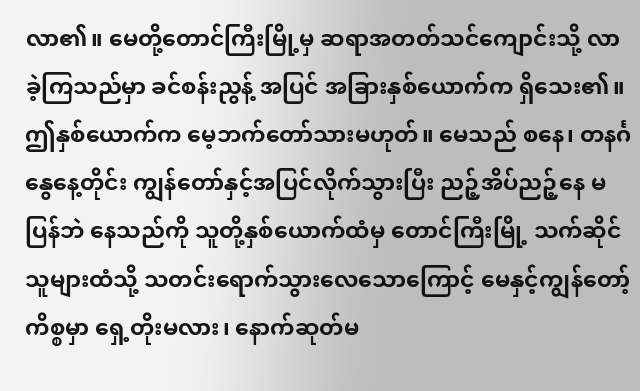လာ၏။ မေတို့တောင်ကြီးမြို့မှ ဆရာအတတ်သင်ကျောင်းသို့ လာခဲ့ကြသည်မှာ ခင်စန်းညွန့် အပြင် အခြားနှစ်ယောက်က ရှိသေး၏။ ဤနှစ်ယောက်က မေ့ဘက်တော်သားမဟုတ်။ မေသည် စနေ၊ တနင်္ဂနွေနေ့တိုင်း ကျွန်တော်နှင့်အပြင်လိုက်သွားပြီး ညဉ့်အိပ်ညဉ့်နေ မပြန်ဘဲ နေသည်ကို သူတို့နှစ်ယောက်ထံမှ တောင်ကြီးမြို့ သက်ဆိုင်သူများထံသို့ သတင်းရောက်သွားလေသောကြောင့် မေနှင့်ကျွန်တော့်ကိစ္စမှာ ရှေ့တိုးမလား၊ နောက်ဆုတ်မ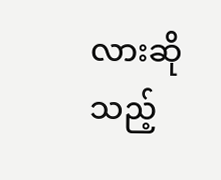လားဆိုသည့်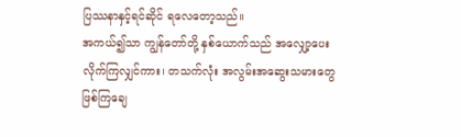ပြဿနာနှင့်ရင်ဆိုင် ရလေတော့သည်။
အကယ်၍သာ ကျွန်တော်တို့ နှစ်ယောက်သည် အလျှော့ပေးလိုက်ကြလျှင်ကား၊ တသက်လုံး အလွမ်းအဆွေးသမားတွေ ဖြစ်ကြချေ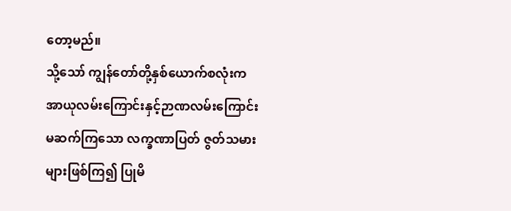တော့မည်။
သို့သော် ကျွန်တော်တို့နှစ်ယောက်စလုံးက အာယုလမ်းကြောင်းနှင့်ဉာဏလမ်းကြောင်း မဆက်ကြသော လက္ခဏာပြတ် ဇွတ်သမားများဖြစ်ကြ၍ ပြုမိ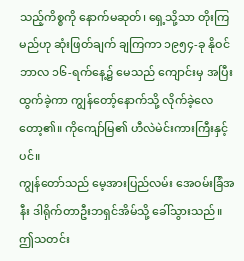သည့်ကိစ္စကို နောက်မဆုတ်၊ ရှေ့သို့သာ တိုးကြမည်ဟု ဆုံးဖြတ်ချက် ချကြကာ ၁၉၅၄-ခု နိုဝင်ဘာလ ၁၆-ရက်နေ့၌ မေသည် ကျောင်းမှ အပြီးထွက်ခဲ့ကာ ကျွန်တော့်နောက်သို့ လိုက်ခဲ့လေတော့၏။ ကိုကျော်မြ၏ ဟီလဲမဲင်းကားကြီးနှင့်ပင်။
ကျွန်တော်သည် မေ့အားပြည်လမ်း အေဝမ်းခြံအနီး ဒါရိုက်တာဦးဘရှင်အိမ်သို့ ခေါ်သွားသည်။
ဤသတင်း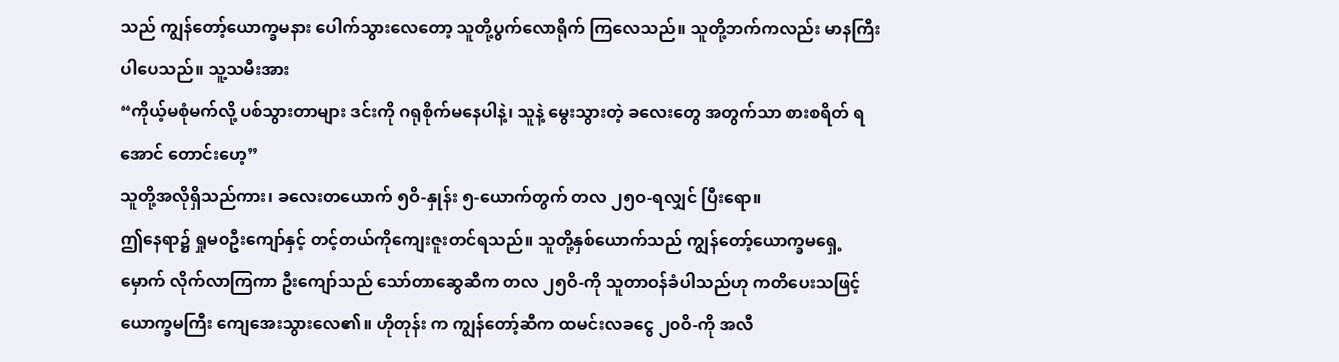သည် ကျွန်တော့်ယောက္ခမနား ပေါက်သွားလေတော့ သူတို့ပွက်လောရိုက် ကြလေသည်။ သူတို့ဘက်ကလည်း မာနကြီးပါပေသည်။ သူ့သမီးအား
“ကိုယ့်မစုံမက်လို့ ပစ်သွားတာများ ဒင်းကို ဂရုစိုက်မနေပါနဲ့၊ သူနဲ့ မွေးသွားတဲ့ ခလေးတွေ အတွက်သာ စားစရိတ် ရအောင် တောင်းဟေ့”
သူတို့အလိုရှိသည်ကား၊ ခလေးတယောက် ၅ဝိ-နှုန်း ၅-ယောက်တွက် တလ ၂၅ဝ-ရလျှင် ပြီးရော။
ဤနေရာ၌ ရှုမ၀ဦးကျော်နှင့် တင့်တယ်ကိုကျေးဇူးတင်ရသည်။ သူတို့နှစ်ယောက်သည် ကျွန်တော့်ယောက္ခမရှေ့မှောက် လိုက်လာကြကာ ဦးကျော်သည် သော်တာဆွေဆီက တလ ၂၅ဝိ-ကို သူတာဝန်ခံပါသည်ဟု ကတိပေးသဖြင့် ယောက္ခမကြီး ကျေအေးသွားလေ၏။ ဟိုတုန်း က ကျွန်တော့်ဆီက ထမင်းလခငွေ ၂၀ဝိ-ကို အလီ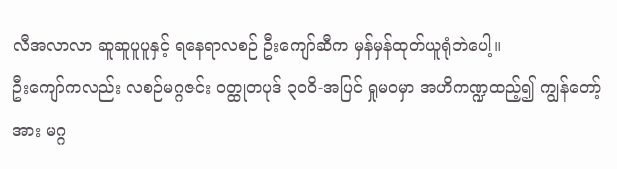လီအလာလာ ဆူဆူပူပူနှင့် ရနေရာလစဉ် ဦးကျော်ဆီက မှန်မှန်ထုတ်ယူရုံဘဲပေါ့။
ဦးကျော်ကလည်း လစဉ်မဂ္ဂဇင်း ဝတ္ထုတပုဒ် ၃ဝဝိ-အပြင် ရှုမဝမှာ အဟိကဏ္ဍထည့်၍ ကျွန်တော့်အား မဂ္ဂ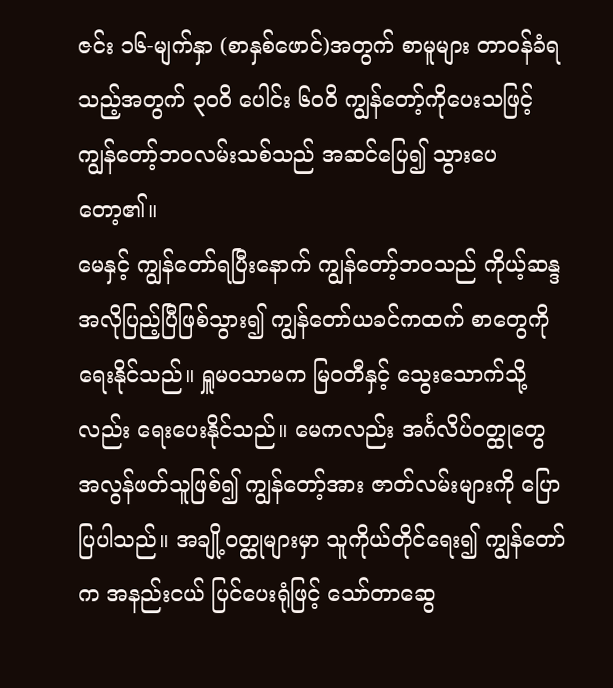ဇင်း ၁၆-မျက်နှာ (စာနှစ်ဖောင်)အတွက် စာမူများ တာဝန်ခံရသည့်အတွက် ၃ဝဝိ ပေါင်း ၆ဝဝိ ကျွန်တော့်ကိုပေးသဖြင့် ကျွန်တော့်ဘဝလမ်းသစ်သည် အဆင်ပြေ၍ သွားပေတော့၏။
မေနှင့် ကျွန်တော်ရပြီးနောက် ကျွန်တော့်ဘဝသည် ကိုယ့်ဆန္ဒအလိုပြည့်ပြီဖြစ်သွား၍ ကျွန်တော်ယခင်ကထက် စာတွေကို ရေးနိုင်သည်။ ရှူမဝသာမက မြဝတီနှင့် သွေးသောက်သို့ လည်း ရေးပေးနိုင်သည်။ မေကလည်း အင်္ဂလိပ်ဝတ္ထုတွေ အလွန်ဖတ်သူဖြစ်၍ ကျွန်တော့်အား ဇာတ်လမ်းများကို ပြောပြပါသည်။ အချို့ဝတ္ထုများမှာ သူကိုယ်တိုင်ရေး၍ ကျွန်တော်က အနည်းငယ် ပြင်ပေးရုံဖြင့် သော်တာဆွေ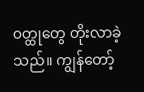၀တ္ထုတွေ တိုးလာခဲ့သည်။ ကျွန်တော့်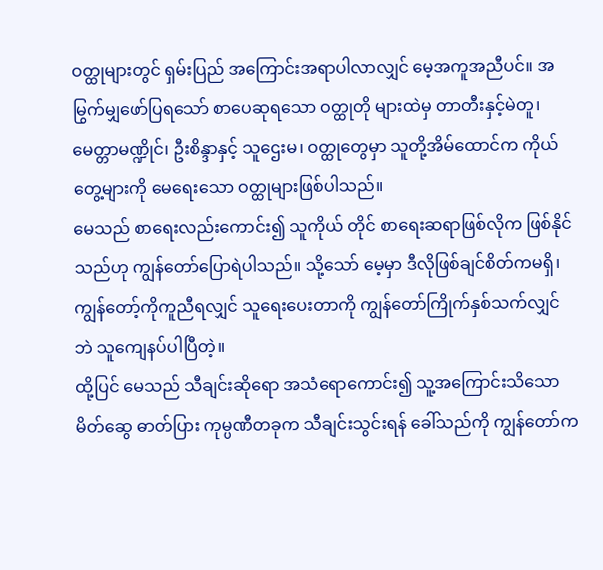ဝတ္ထုများတွင် ရှမ်းပြည် အကြောင်းအရာပါလာလျှင် မေ့အကူအညီပင်။ အမြွက်မျှဖော်ပြရသော် စာပေဆုရသော ဝတ္ထုတို များထဲမှ တာတီးနှင့်မဲတူ၊ မေတ္တာမဏ္ဍိုင်၊ ဦးစိန္ဒာနှင့် သူဌေးမ၊ ဝတ္ထုတွေမှာ သူတို့အိမ်ထောင်က ကိုယ်တွေ့များကို မေရေးသော ဝတ္ထုများဖြစ်ပါသည်။
မေသည် စာရေးလည်းကောင်း၍ သူကိုယ် တိုင် စာရေးဆရာဖြစ်လိုက ဖြစ်နိုင်သည်ဟု ကျွန်တော်ပြောရဲပါသည်။ သို့သော် မေ့မှာ ဒီလိုဖြစ်ချင်စိတ်ကမရှိ၊ ကျွန်တော့်ကိုကူညီရလျှင် သူရေးပေးတာကို ကျွန်တော်ကြိုက်နှစ်သက်လျှင်ဘဲ သူကျေနပ်ပါပြီတဲ့။
ထို့ပြင် မေသည် သီချင်းဆိုရော အသံရောကောင်း၍ သူ့အကြောင်းသိသော မိတ်ဆွေ ဓာတ်ပြား ကုမ္ပဏီတခုက သီချင်းသွင်းရန် ခေါ်သည်ကို ကျွန်တော်က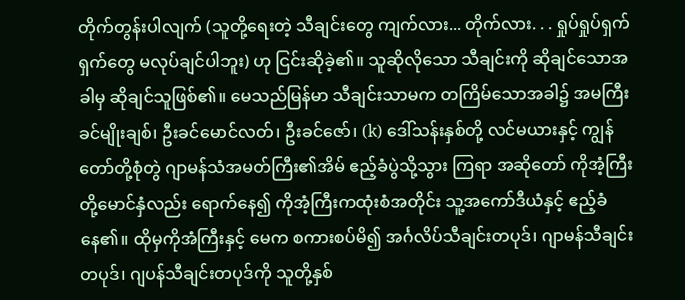တိုက်တွန်းပါလျက် (သူတို့ရေးတဲ့ သီချင်းတွေ ကျက်လား... တိုက်လား. . . ရှုပ်ရှုပ်ရှက်ရှက်တွေ မလုပ်ချင်ပါဘူး) ဟု ငြင်းဆိုခဲ့၏။ သူဆိုလိုသော သီချင်းကို ဆိုချင်သောအခါမှ ဆိုချင်သူဖြစ်၏။ မေသည်မြန်မာ သီချင်းသာမက တကြိမ်သောအခါ၌ အမကြီးခင်မျိုးချစ်၊ ဦးခင်မောင်လတ်၊ ဦးခင်ဇော်၊ (k) ဒေါ်သန်းနှစ်တို့ လင်မယားနှင့် ကျွန်တော်တို့စုံတွဲ ဂျာမန်သံအမတ်ကြီး၏အိမ် ဧည့်ခံပွဲသို့သွား ကြရာ အဆိုတော် ကိုအံ့ကြီးတို့မောင်နှံလည်း ရောက်နေ၍ ကိုအံ့ကြီးကထုံးစံအတိုင်း သူ့အကော်ဒီယံနှင့် ဧည့်ခံနေ၏။ ထိုမှကိုအံကြီးနှင့် မေက စကားစပ်မိ၍ အင်္ဂလိပ်သီချင်းတပုဒ်၊ ဂျာမန်သီချင်းတပုဒ်၊ ဂျပန်သီချင်းတပုဒ်ကို သူတို့နှစ်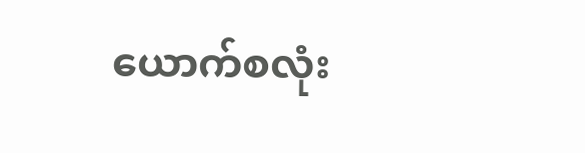ယောက်စလုံး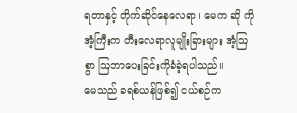ရတာနှင့် တိုက်ဆိုင်နေလေရာ၊ မေက ဆို ကိုအံ့ကြီးက တီးလေရာလူမျိုးခြားများ အံ့ဩစွာ ဩဘာပေးခြင်းကိုခံခဲ့ရပါသည်။
မေသည် ခရစ်ယန်ဖြစ်၍ ငယ်စဉ်က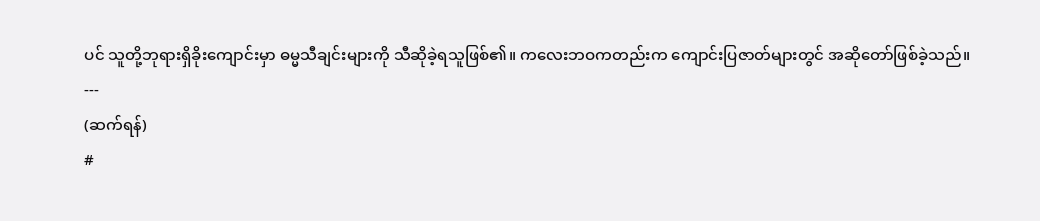ပင် သူတို့ဘုရားရှိခိုးကျောင်းမှာ ဓမ္မသီချင်းများကို သီဆိုခဲ့ရသူဖြစ်၏။ ကလေးဘဝကတည်းက ကျောင်းပြဇာတ်များတွင် အဆိုတော်ဖြစ်ခဲ့သည်။
---
(ဆက်ရန်)
#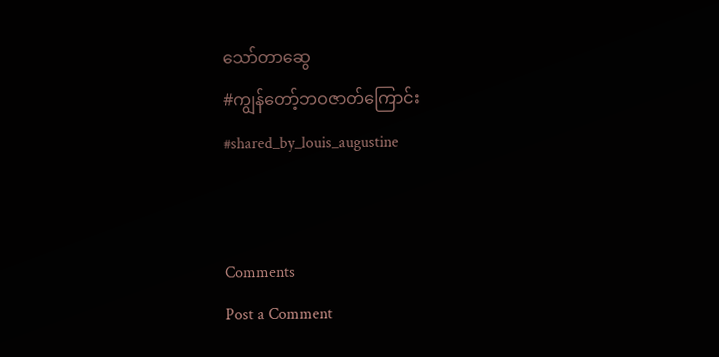သော်တာဆွေ
#ကျွန်တော့်ဘဝဇာတ်ကြောင်း
#shared_by_louis_augustine


Comments
Post a Comment